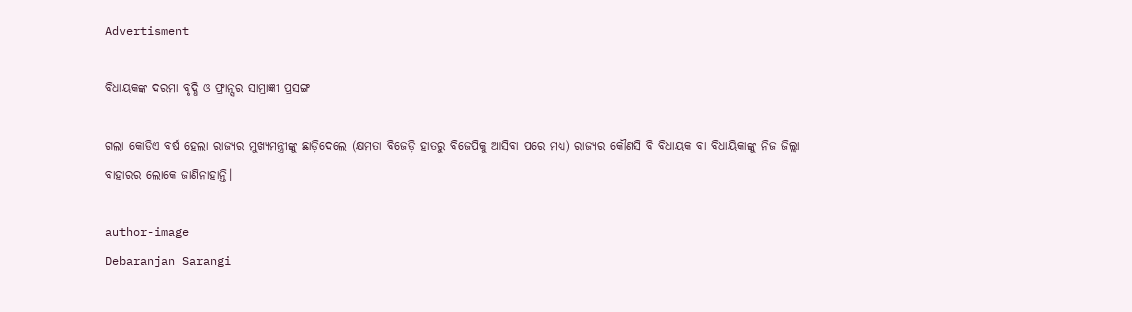Advertisment

ବିଧାୟକଙ୍କ ଦରମା ବୃଦ୍ଧି ଓ ଫ୍ରାନ୍ସର ସାମ୍ରାଜ୍ଞୀ ପ୍ରସଙ୍ଗ

ଗଲା କୋଡିଏ ବର୍ଷ ହେଲା ରାଜ୍ୟର ମୁଖ୍ୟମନ୍ତ୍ରୀଙ୍କୁ ଛାଡ଼ିଦେଲେ (କ୍ଷମତା ବିଜେଡ଼ି ହାତରୁ ବିଜେପିକୁ ଆସିବା ପରେ ମଧ୍ୟ) ରାଜ୍ୟର କୌଣସି ବି ବିଧାୟକ ବା ବିଧାୟିକାଙ୍କୁ ନିଜ ଜିଲ୍ଲା ବାହାରର ଲୋକେ ଜାଣିନାହାନ୍ତି।

author-image
Debaranjan Sarangi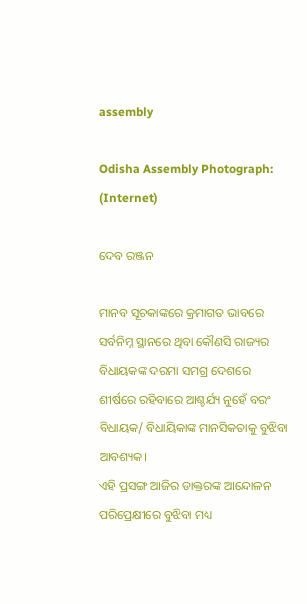assembly

Odisha Assembly Photograph: (Internet)

ଦେବ ରଞ୍ଜନ

ମାନବ ସୂଚକାଙ୍କରେ କ୍ରମାଗତ ଭାବରେ ସର୍ବନିମ୍ନ ସ୍ଥାନରେ ଥିବା କୌଣସି ରାଜ୍ୟର ବିଧାୟକଙ୍କ ଦରମା ସମଗ୍ର ଦେଶରେ ଶୀର୍ଷରେ ରହିବାରେ ଆଶ୍ଚର୍ଯ୍ୟ ନୁହେଁ ବରଂ ବିଧାୟକ/ ବିଧାୟିକାଙ୍କ ମାନସିକତାକୁ ବୁଝିବା ଆବଶ୍ୟକ।
ଏହି ପ୍ରସଙ୍ଗ ଆଜିର ଡାକ୍ତରଙ୍କ ଆନ୍ଦୋଳନ ପରିପ୍ରେକ୍ଷୀରେ ବୁଝିବା ମଧ୍ୟ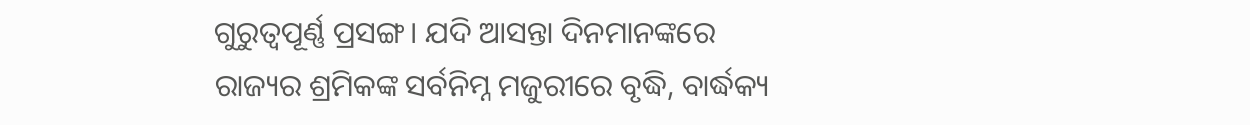ଗୁରୁତ୍ୱପୂର୍ଣ୍ଣ ପ୍ରସଙ୍ଗ। ଯଦି ଆସନ୍ତା ଦିନମାନଙ୍କରେ ରାଜ୍ୟର ଶ୍ରମିକଙ୍କ ସର୍ବନିମ୍ନ ମଜୁରୀରେ ବୃଦ୍ଧି, ବାର୍ଦ୍ଧକ୍ୟ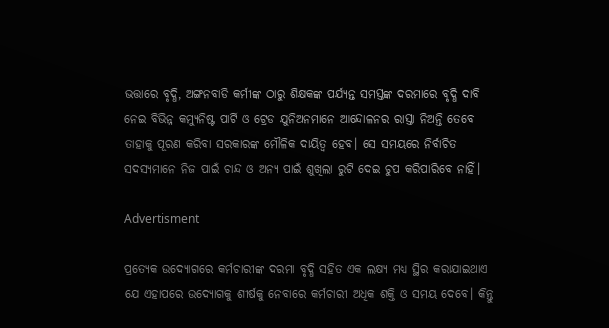ଭତ୍ତାରେ ବୃଦ୍ଧି, ଅଙ୍ଗନବାଡି କର୍ମୀଙ୍କ ଠାରୁ ଶିକ୍ଷକଙ୍କ ପର୍ଯ୍ୟନ୍ତ ସମସ୍ତଙ୍କ ଦରମାରେ ବୃଦ୍ଧି ଦାବି ନେଇ ବିଭିନ୍ନ କମ୍ୟୁନିଷ୍ଟ ପାର୍ଟି ଓ ଟ୍ରେଡ ଯୁନିଅନମାନେ ଆନ୍ଦୋଳନର ରାସ୍ତା ନିଅନ୍ତି ତେବେ ତାହାକୁ ପୂରଣ କରିବା ସରକାରଙ୍କ ମୌଳିକ ଦାୟିତ୍ଵ ହେବ। ସେ ସମୟରେ ନିର୍ବାଚିତ ସଦସ୍ୟମାନେ ନିଜ ପାଇଁ ଚାନ୍ଦ ଓ ଅନ୍ୟ ପାଇଁ ଶୁଖିଲା ରୁଟି ଦେଇ ଚୁପ କରିପାରିବେ ନାହିଁ।

Advertisment

ପ୍ରତ୍ୟେକ ଉଦ୍ୟୋଗରେ କର୍ମଚାରୀଙ୍କ ଦରମା ବୃଦ୍ଧି ସହିତ ଏକ ଲକ୍ଷ୍ୟ ମଧ୍ୟ ସ୍ଥିର କରାଯାଇଥାଏ ଯେ ଏହାପରେ ଉଦ୍ୟୋଗକୁ ଶୀର୍ଷକୁ ନେବାରେ କର୍ମଚାରୀ ଅଧିକ ଶକ୍ତି ଓ ସମୟ ଦେବେ। କିନ୍ତୁ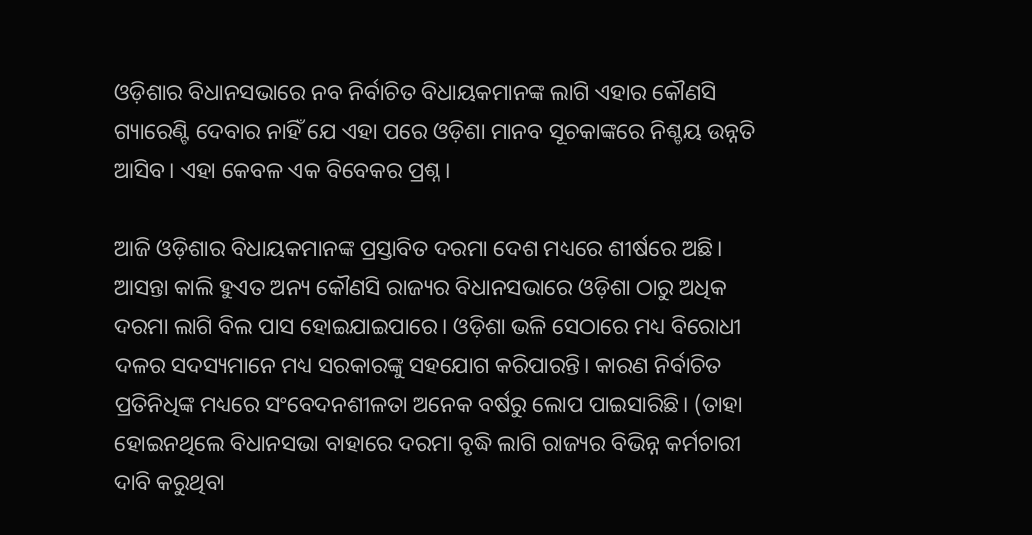ଓଡ଼ିଶାର ବିଧାନସଭାରେ ନବ ନିର୍ବାଚିତ ବିଧାୟକମାନଙ୍କ ଲାଗି ଏହାର କୌଣସି ଗ୍ୟାରେଣ୍ଟି ଦେବାର ନାହିଁ ଯେ ଏହା ପରେ ଓଡ଼ିଶା ମାନବ ସୂଚକାଙ୍କରେ ନିଶ୍ଚୟ ଉନ୍ନତି ଆସିବ। ଏହା କେବଳ ଏକ ବିବେକର ପ୍ରଶ୍ନ।

ଆଜି ଓଡ଼ିଶାର ବିଧାୟକମାନଙ୍କ ପ୍ରସ୍ତାବିତ ଦରମା ଦେଶ ମଧ୍ୟରେ ଶୀର୍ଷରେ ଅଛି। ଆସନ୍ତା କାଲି ହୁଏତ ଅନ୍ୟ କୌଣସି ରାଜ୍ୟର ବିଧାନସଭାରେ ଓଡ଼ିଶା ଠାରୁ ଅଧିକ ଦରମା ଲାଗି ବିଲ ପାସ ହୋଇଯାଇପାରେ। ଓଡ଼ିଶା ଭଳି ସେଠାରେ ମଧ୍ୟ ବିରୋଧୀ ଦଳର ସଦସ୍ୟମାନେ ମଧ୍ୟ ସରକାରଙ୍କୁ ସହଯୋଗ କରିପାରନ୍ତି। କାରଣ ନିର୍ବାଚିତ ପ୍ରତିନିଧିଙ୍କ ମଧ୍ୟରେ ସଂବେଦନଶୀଳତା ଅନେକ ବର୍ଷରୁ ଲୋପ ପାଇସାରିଛି। (ତାହା ହୋଇନଥିଲେ ବିଧାନସଭା ବାହାରେ ଦରମା ବୃଦ୍ଧି ଲାଗି ରାଜ୍ୟର ବିଭିନ୍ନ କର୍ମଚାରୀ ଦାବି କରୁଥିବା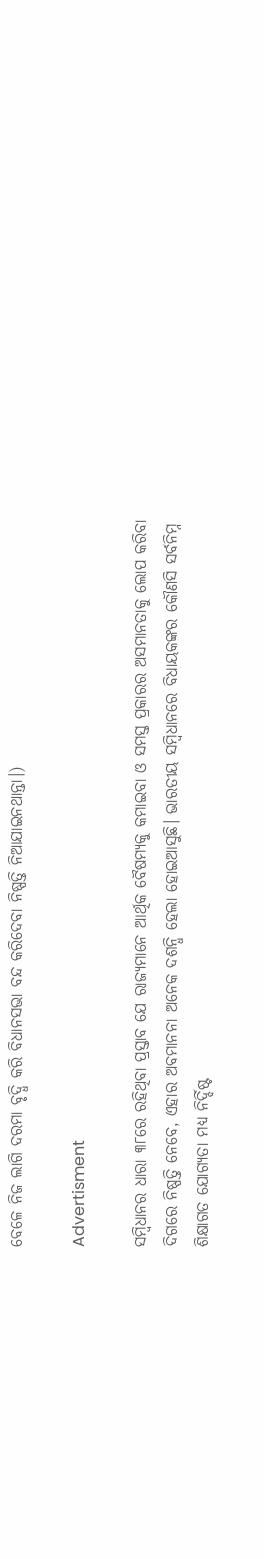ବେଳେ ନିଜ ଲାଗି ଦରମା ବୃଦ୍ଧି କରି ବିଧାନସଭା ବନ୍ଦ କରିଦେବା ନିଷ୍ପତ୍ତି ନିଆଯାଇନଥାନ୍ତା।)

Advertisment

ସମ୍ବିଧାନର ଧାରା ୩୮ରେ ରହିଥିବା ପ୍ରସ୍ତାବ ଯେ ରାଜ୍ୟମାନେ ଆର୍ଥିକ ବୈଷମ୍ୟକୁ କମାଇବା ଓ ସମସ୍ତ ପ୍ରକାରର ଅସମାନତାକୁ ଲୋପ କରିବା ଦିଗରେ ନିଷ୍ପତ୍ତି ନେବେ, ଏହାର ଅବମାନନା ଅନେକ ଦଶନ୍ଧି ହେଲା ହୋଇଆସୁଛି। ଭାରତୀୟ ସମ୍ବିଧାନରେ ବିଧାୟକଙ୍କର କୌଣସି ସର୍ବନିମ୍ନ ଶିକ୍ଷାଗତ ଯୋଗ୍ୟତା ମଧ୍ୟ ନିର୍ଦ୍ଦିଷ୍ଟ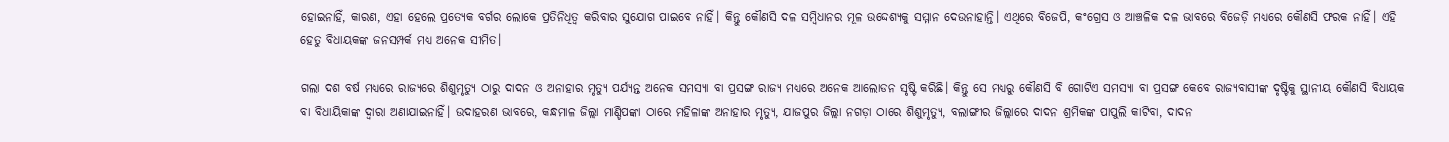ହୋଇନାହିଁ, କାରଣ, ଏହା ହେଲେ ପ୍ରତ୍ୟେକ ବର୍ଗର ଲୋକେ ପ୍ରତିନିଧିତ୍ଵ କରିବାର ସୁଯୋଗ ପାଇବେ ନାହିଁ। କିନ୍ତୁ କୌଣସି ଦଳ ସମ୍ବିଧାନର ମୂଳ ଉଦ୍ଦେଶ୍ୟକୁ ସମ୍ମାନ ଦେଉନାହାନ୍ତି। ଏଥିରେ ବିଜେପି, କଂଗ୍ରେସ ଓ ଆଞ୍ଚଳିକ ଦଳ ଭାବରେ ବିଜେଡ଼ି ମଧ୍ୟରେ କୌଣସି ଫରକ ନାହିଁ। ଏହି ହେତୁ ବିଧାୟକଙ୍କ ଜନସମ୍ପର୍କ ମଧ୍ୟ ଅନେକ ସୀମିତ।

ଗଲା ଦଶ ବର୍ଷ ମଧ୍ୟରେ ରାଜ୍ୟରେ ଶିଶୁମୃତ୍ୟୁ ଠାରୁ ଦାଦନ ଓ ଅନାହାର ମୃତ୍ୟୁ ପର୍ଯ୍ୟନ୍ତ ଅନେକ ସମସ୍ୟା ବା ପ୍ରସଙ୍ଗ ରାଜ୍ୟ ମଧ୍ୟରେ ଅନେକ ଆଲୋଡନ ସୃଷ୍ଟି କରିଛି। କିନ୍ତୁ ସେ ମଧ୍ୟରୁ କୌଣସି ବି ଗୋଟିଏ ସମସ୍ୟା ବା ପ୍ରସଙ୍ଗ କେବେ ରାଜ୍ୟବାସୀଙ୍କ ଦୃଷ୍ଟିକୁ ସ୍ଥାନୀୟ କୌଣସି ବିଧାୟକ ବା ବିଧାୟିକାଙ୍କ ଦ୍ଵାରା ଅଣାଯାଇନାହିଁ। ଉଦାହରଣ ଭାବରେ, କନ୍ଧମାଳ ଜିଲ୍ଲା ମାଣ୍ଡିପଙ୍କା ଠାରେ ମହିଳାଙ୍କ ଅନାହାର ମୃତ୍ୟୁ, ଯାଜପୁର ଜିଲ୍ଲା ନଗଡ଼ା ଠାରେ ଶିଶୁମୃତ୍ୟୁ, ବଲାଙ୍ଗୀର ଜିଲ୍ଲାରେ ଦାଦନ ଶ୍ରମିକଙ୍କ ପାପୁଲି କାଟିବା, ଦାଦନ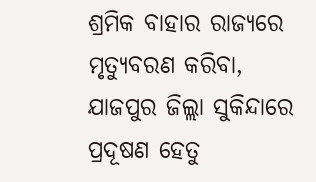ଶ୍ରମିକ ବାହାର ରାଜ୍ୟରେ ମୃତ୍ୟୁବରଣ କରିବା, ଯାଜପୁର ଜିଲ୍ଲା ସୁକିନ୍ଦାରେ ପ୍ରଦୂଷଣ ହେତୁ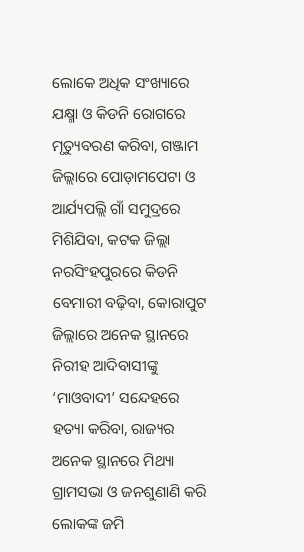ଲୋକେ ଅଧିକ ସଂଖ୍ୟାରେ ଯକ୍ଷ୍ମା ଓ କିଡନି ରୋଗରେ ମୃତ୍ୟୁବରଣ କରିବା, ଗଞ୍ଜାମ ଜିଲ୍ଲାରେ ପୋଡ଼ାମପେଟା ଓ ଆର୍ଯ୍ୟପଲ୍ଲି ଗାଁ ସମୁଦ୍ରରେ ମିଶିଯିବା, କଟକ ଜିଲ୍ଲା ନରସିଂହପୁରରେ କିଡନି ବେମାରୀ ବଢ଼ିବା, କୋରାପୁଟ ଜିଲ୍ଲାରେ ଅନେକ ସ୍ଥାନରେ ନିରୀହ ଆଦିବାସୀଙ୍କୁ ‘ମାଓବାଦୀ’ ସନ୍ଦେହରେ ହତ୍ୟା କରିବା, ରାଜ୍ୟର ଅନେକ ସ୍ଥାନରେ ମିଥ୍ୟା ଗ୍ରାମସଭା ଓ ଜନଶୁଣାଣି କରି ଲୋକଙ୍କ ଜମି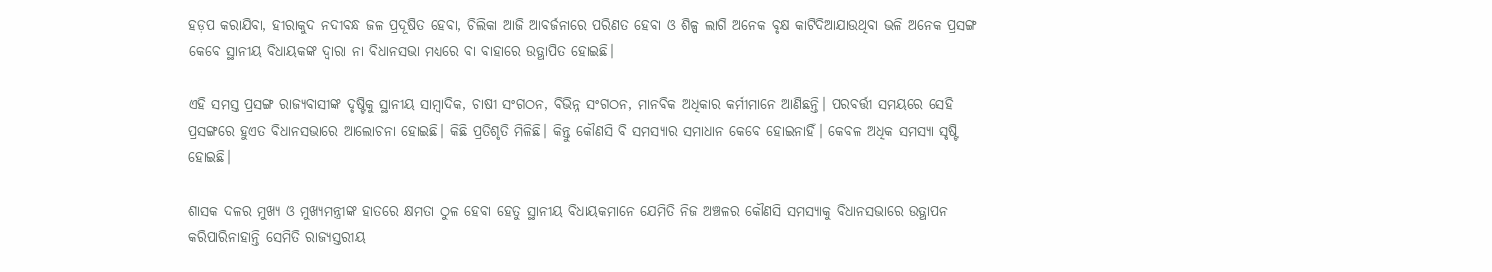ହଡ଼ପ କରାଯିବା, ହୀରାକୁଦ ନଦୀବନ୍ଧ ଜଳ ପ୍ରଦୂଷିତ ହେବା, ଚିଲିକା ଆଜି ଆବର୍ଜନାରେ ପରିଣତ ହେବା ଓ ଶିଳ୍ପ ଲାଗି ଅନେକ ବୃକ୍ଷ କାଟିଦିଆଯାଉଥିବା ଭଳି ଅନେକ ପ୍ରସଙ୍ଗ କେବେ ସ୍ଥାନୀୟ ବିଧାୟକଙ୍କ ଦ୍ଵାରା ନା ବିଧାନସଭା ମଧ୍ୟରେ ବା ବାହାରେ ଉତ୍ଥାପିତ ହୋଇଛି।

ଏହି ସମସ୍ତ ପ୍ରସଙ୍ଗ ରାଜ୍ୟବାସୀଙ୍କ ଦୃଷ୍ଟିକୁ ସ୍ଥାନୀୟ ସାମ୍ବାଦିକ, ଚାଷୀ ସଂଗଠନ, ବିଭିନ୍ନ ସଂଗଠନ, ମାନବିକ ଅଧିକାର କର୍ମୀମାନେ ଆଣିଛନ୍ତି। ପରବର୍ତ୍ତୀ ସମୟରେ ସେହି ପ୍ରସଙ୍ଗରେ ହୁଏତ ବିଧାନସଭାରେ ଆଲୋଚନା ହୋଇଛି। କିଛି ପ୍ରତିଶୃତି ମିଳିଛି। କିନ୍ତୁ କୌଣସି ବି ସମସ୍ୟାର ସମାଧାନ କେବେ ହୋଇନାହିଁ। କେବଳ ଅଧିକ ସମସ୍ୟା ସୃଷ୍ଟି ହୋଇଛି।

ଶାସକ ଦଳର ମୁଖ୍ୟ ଓ ମୁଖ୍ୟମନ୍ତ୍ରୀଙ୍କ ହାତରେ କ୍ଷମତା ଠୁଳ ହେବା ହେତୁ ସ୍ଥାନୀୟ ବିଧାୟକମାନେ ଯେମିତି ନିଜ ଅଞ୍ଚଳର କୌଣସି ସମସ୍ୟାକୁ ବିଧାନସଭାରେ ଉତ୍ଥାପନ କରିପାରିନାହାନ୍ତି ସେମିତି ରାଜ୍ୟସ୍ତରୀୟ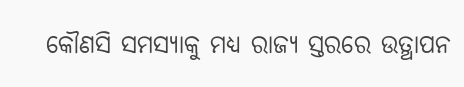କୌଣସି ସମସ୍ୟାକୁ ମଧ୍ୟ ରାଜ୍ୟ ସ୍ତରରେ ଉତ୍ଥାପନ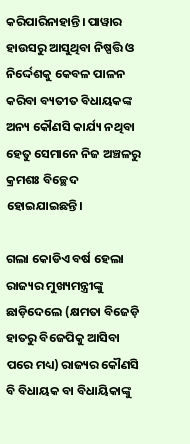କରିପାରିନାହାନ୍ତି। ପାୱାର ହାଉସରୁ ଆସୁଥିବା ନିଷ୍ପତ୍ତି ଓ ନିର୍ଦ୍ଦେଶକୁ କେବଳ ପାଳନ କରିବା ବ୍ୟତୀତ ବିଧାୟକଙ୍କ ଅନ୍ୟ କୌଣସି କାର୍ଯ୍ୟ ନଥିବା ହେତୁ ସେମାନେ ନିଜ ଅଞ୍ଚଳରୁ କ୍ରମଶଃ ବିଚ୍ଛେଦ ହୋଇଯାଇଛନ୍ତି।

ଗଲା କୋଡିଏ ବର୍ଷ ହେଲା ରାଜ୍ୟର ମୁଖ୍ୟମନ୍ତ୍ରୀଙ୍କୁ ଛାଡ଼ିଦେଲେ (କ୍ଷମତା ବିଜେଡ଼ି ହାତରୁ ବିଜେପିକୁ ଆସିବା ପରେ ମଧ୍ୟ) ରାଜ୍ୟର କୌଣସି ବି ବିଧାୟକ ବା ବିଧାୟିକାଙ୍କୁ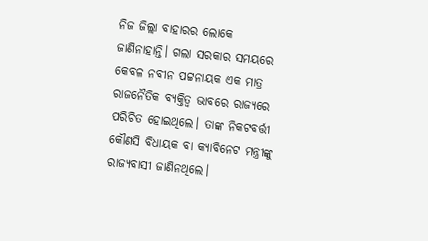ନିଜ ଜିଲ୍ଲା ବାହାରର ଲୋକେ ଜାଣିନାହାନ୍ତି। ଗଲା ସରକାର ସମୟରେ କେବଳ ନବୀନ ପଟ୍ଟନାୟକ ଏକ ମାତ୍ର ରାଜନୈତିକ ବ୍ୟକ୍ତିତ୍ୱ ଭାବରେ ରାଜ୍ୟରେ ପରିଚିତ ହୋଇଥିଲେ। ତାଙ୍କ ନିକଟବର୍ତ୍ତୀ କୌଣସି ବିଧାୟକ ବା କ୍ୟାବିନେଟ ମନ୍ତ୍ରୀଙ୍କୁ ରାଜ୍ୟବାସୀ ଜାଣିନଥିଲେ।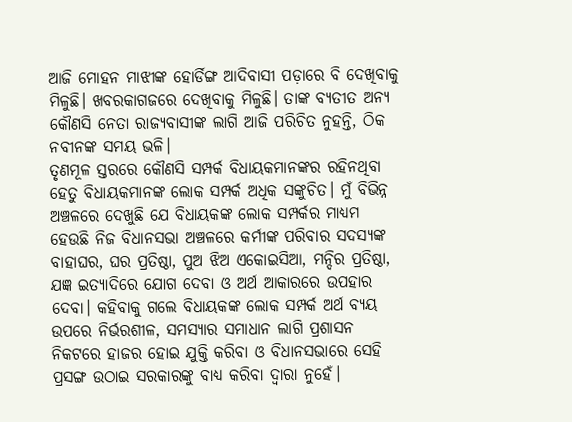ଆଜି ମୋହନ ମାଝୀଙ୍କ ହୋର୍ଡିଙ୍ଗ ଆଦିବାସୀ ପଡ଼ାରେ ବି ଦେଖିବାକୁ ମିଳୁଛି। ଖବରକାଗଜରେ ଦେଖିବାକୁ ମିଳୁଛି। ତାଙ୍କ ବ୍ୟତୀତ ଅନ୍ୟ କୌଣସି ନେତା ରାଜ୍ୟବାସୀଙ୍କ ଲାଗି ଆଜି ପରିଚିତ ନୁହନ୍ତି, ଠିକ ନବୀନଙ୍କ ସମୟ ଭଳି।
ତୃଣମୂଳ ସ୍ତରରେ କୌଣସି ସମ୍ପର୍କ ବିଧାୟକମାନଙ୍କର ରହିନଥିବା ହେତୁ ବିଧାୟକମାନଙ୍କ ଲୋକ ସମ୍ପର୍କ ଅଧିକ ସଙ୍କୁଚିତ। ମୁଁ ବିଭିନ୍ନ ଅଞ୍ଚଳରେ ଦେଖୁଛି ଯେ ବିଧାୟକଙ୍କ ଲୋକ ସମ୍ପର୍କର ମାଧ୍ୟମ ହେଉଛି ନିଜ ବିଧାନସଭା ଅଞ୍ଚଳରେ କର୍ମୀଙ୍କ ପରିବାର ସଦସ୍ୟଙ୍କ ବାହାଘର, ଘର ପ୍ରତିଷ୍ଠା, ପୁଅ ଝିଅ ଏକୋଇସିଆ, ମନ୍ଦିର ପ୍ରତିଷ୍ଠା, ଯଜ୍ଞ ଇତ୍ୟାଦିରେ ଯୋଗ ଦେବା ଓ ଅର୍ଥ ଆକାରରେ ଉପହାର ଦେବା। କହିବାକୁ ଗଲେ ବିଧାୟକଙ୍କ ଲୋକ ସମ୍ପର୍କ ଅର୍ଥ ବ୍ୟୟ ଉପରେ ନିର୍ଭରଶୀଳ, ସମସ୍ୟାର ସମାଧାନ ଲାଗି ପ୍ରଶାସନ ନିକଟରେ ହାଜର ହୋଇ ଯୁକ୍ତି କରିବା ଓ ବିଧାନସଭାରେ ସେହି ପ୍ରସଙ୍ଗ ଉଠାଇ ସରକାରଙ୍କୁ ବାଧ୍ୟ କରିବା ଦ୍ଵାରା ନୁହେଁ।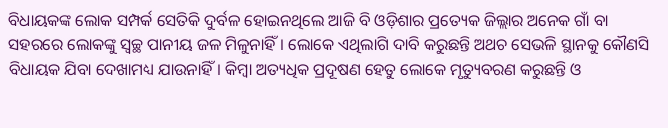ବିଧାୟକଙ୍କ ଲୋକ ସମ୍ପର୍କ ସେତିକି ଦୁର୍ବଳ ହୋଇନଥିଲେ ଆଜି ବି ଓଡ଼ିଶାର ପ୍ରତ୍ୟେକ ଜିଲ୍ଲାର ଅନେକ ଗାଁ ବା ସହରରେ ଲୋକଙ୍କୁ ସ୍ୱଚ୍ଛ ପାନୀୟ ଜଳ ମିଳୁନାହିଁ। ଲୋକେ ଏଥିଲାଗି ଦାବି କରୁଛନ୍ତି ଅଥଚ ସେଭଳି ସ୍ଥାନକୁ କୌଣସି ବିଧାୟକ ଯିବା ଦେଖାମଧ୍ୟ ଯାଉନାହିଁ। କିମ୍ବା ଅତ୍ୟଧିକ ପ୍ରଦୂଷଣ ହେତୁ ଲୋକେ ମୃତ୍ୟୁବରଣ କରୁଛନ୍ତି ଓ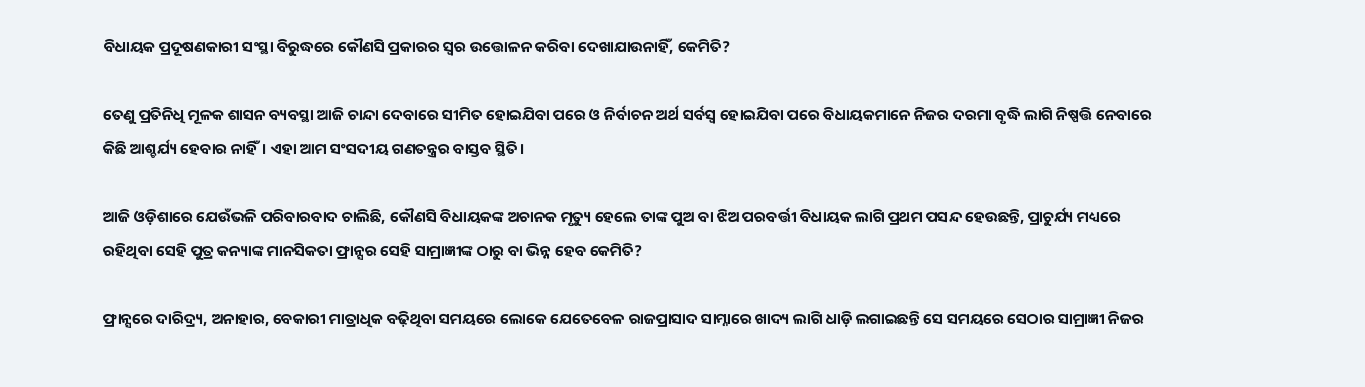ବିଧାୟକ ପ୍ରଦୂଷଣକାରୀ ସଂସ୍ଥା ବିରୁଦ୍ଧରେ କୌଣସି ପ୍ରକାରର ସ୍ଵର ଉତ୍ତୋଳନ କରିବା ଦେଖାଯାଉନାହିଁ, କେମିତି?

ତେଣୁ ପ୍ରତିନିଧି ମୂଳକ ଶାସନ ବ୍ୟବସ୍ଥା ଆଜି ଚାନ୍ଦା ଦେବାରେ ସୀମିତ ହୋଇଯିବା ପରେ ଓ ନିର୍ବାଚନ ଅର୍ଥ ସର୍ବସ୍ଵ ହୋଇଯିବା ପରେ ବିଧାୟକମାନେ ନିଜର ଦରମା ବୃଦ୍ଧି ଲାଗି ନିଷ୍ପତ୍ତି ନେବାରେ କିଛି ଆଶ୍ଚର୍ଯ୍ୟ ହେବାର ନାହିଁ। ଏହା ଆମ ସଂସଦୀୟ ଗଣତନ୍ତ୍ରର ବାସ୍ତବ ସ୍ଥିତି।

ଆଜି ଓଡ଼ିଶାରେ ଯେଉଁଭଳି ପରିବାରବାଦ ଚାଲିଛି, କୌଣସି ବିଧାୟକଙ୍କ ଅଚାନକ ମୃତ୍ୟୁ ହେଲେ ତାଙ୍କ ପୁଅ ବା ଝିଅ ପରବର୍ତ୍ତୀ ବିଧାୟକ ଲାଗି ପ୍ରଥମ ପସନ୍ଦ ହେଉଛନ୍ତି, ପ୍ରାଚୁର୍ଯ୍ୟ ମଧ୍ୟରେ ରହିଥିବା ସେହି ପୁତ୍ର କନ୍ୟାଙ୍କ ମାନସିକତା ଫ୍ରାନ୍ସର ସେହି ସାମ୍ରାଜ୍ଞୀଙ୍କ ଠାରୁ ବା ଭିନ୍ନ ହେବ କେମିତି?

ଫ୍ରାନ୍ସରେ ଦାରିଦ୍ର୍ୟ, ଅନାହାର, ବେକାରୀ ମାତ୍ରାଧିକ ବଢ଼ିଥିବା ସମୟରେ ଲୋକେ ଯେତେବେଳ ରାଜପ୍ରାସାଦ ସାମ୍ନାରେ ଖାଦ୍ୟ ଲାଗି ଧାଡ଼ି ଲଗାଇଛନ୍ତି ସେ ସମୟରେ ସେଠାର ସାମ୍ରାଜ୍ଞୀ ନିଜର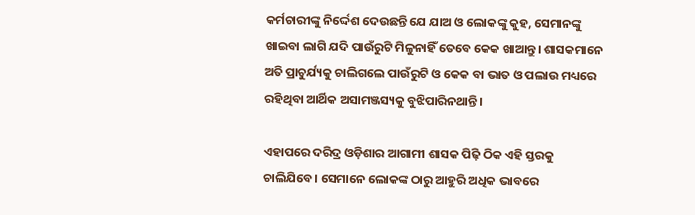କର୍ମଚାରୀଙ୍କୁ ନିର୍ଦ୍ଦେଶ ଦେଉଛନ୍ତି ଯେ ଯାଅ ଓ ଲୋକଙ୍କୁ କୁହ, ସେମାନଙ୍କୁ ଖାଇବା ଲାଗି ଯଦି ପାଉଁରୁଟି ମିଳୁନାହିଁ ତେବେ କେକ ଖାଆନ୍ତୁ। ଶାସକମାନେ ଅତି ପ୍ରାଚୁର୍ଯ୍ୟକୁ ଚାଲିଗଲେ ପାଉଁରୁଟି ଓ କେକ ବା ଭାତ ଓ ପଲାଉ ମଧ୍ୟରେ ରହିଥିବା ଆର୍ଥିକ ଅସାମଞ୍ଜସ୍ୟକୁ ବୁଝିପାରିନଥାନ୍ତି।

ଏହାପରେ ଦରିଦ୍ର ଓଡ଼ିଶାର ଆଗାମୀ ଶାସକ ପିଢ଼ି ଠିକ ଏହି ସ୍ତରକୁ ଚାଲିଯିବେ। ସେମାନେ ଲୋକଙ୍କ ଠାରୁ ଆହୁରି ଅଧିକ ଭାବରେ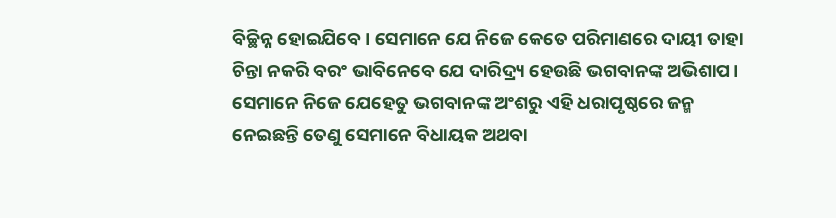ବିଚ୍ଛିନ୍ନ ହୋଇଯିବେ। ସେମାନେ ଯେ ନିଜେ କେତେ ପରିମାଣରେ ଦାୟୀ ତାହା ଚିନ୍ତା ନକରି ବରଂ ଭାବିନେବେ ଯେ ଦାରିଦ୍ର୍ୟ ହେଉଛି ଭଗବାନଙ୍କ ଅଭିଶାପ। ସେମାନେ ନିଜେ ଯେହେତୁ ଭଗବାନଙ୍କ ଅଂଶରୁ ଏହି ଧରାପୃଷ୍ଠରେ ଜନ୍ମ ନେଇଛନ୍ତି ତେଣୁ ସେମାନେ ବିଧାୟକ ଅଥବା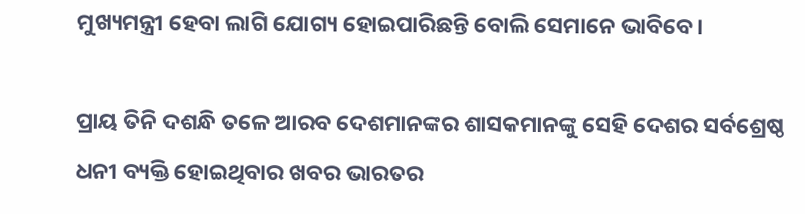ମୁଖ୍ୟମନ୍ତ୍ରୀ ହେବା ଲାଗି ଯୋଗ୍ୟ ହୋଇପାରିଛନ୍ତି ବୋଲି ସେମାନେ ଭାବିବେ।

ପ୍ରାୟ ତିନି ଦଶନ୍ଧି ତଳେ ଆରବ ଦେଶମାନଙ୍କର ଶାସକମାନଙ୍କୁ ସେହି ଦେଶର ସର୍ବଶ୍ରେଷ୍ଠ ଧନୀ ବ୍ୟକ୍ତି ହୋଇଥିବାର ଖବର ଭାରତର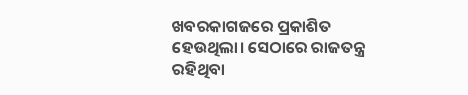ଖବରକାଗଜରେ ପ୍ରକାଶିତ ହେଉଥିଲା। ସେଠାରେ ରାଜତନ୍ତ୍ର ରହିଥିବା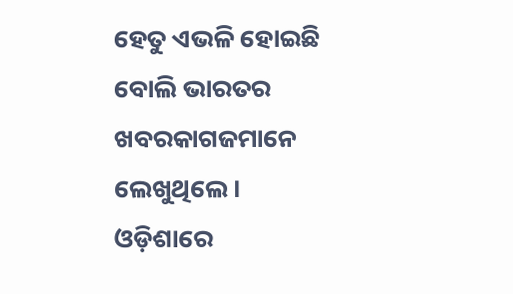ହେତୁ ଏଭଳି ହୋଇଛି ବୋଲି ଭାରତର ଖବରକାଗଜମାନେ ଲେଖୁଥିଲେ। ଓଡ଼ିଶାରେ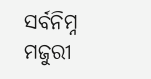ସର୍ବନିମ୍ନ ମଜୁରୀ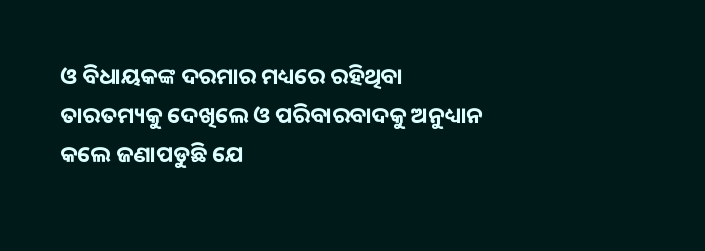ଓ ବିଧାୟକଙ୍କ ଦରମାର ମଧ୍ୟରେ ରହିଥିବା ତାରତମ୍ୟକୁ ଦେଖିଲେ ଓ ପରିବାରବାଦକୁ ଅନୁଧ୍ୟାନ କଲେ ଜଣାପଡୁଛି ଯେ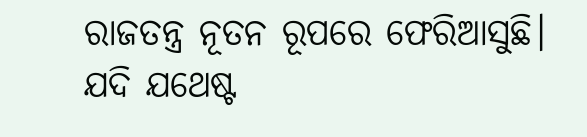ରାଜତନ୍ତ୍ର ନୂତନ ରୂପରେ ଫେରିଆସୁଛି। ଯଦି ଯଥେଷ୍ଟ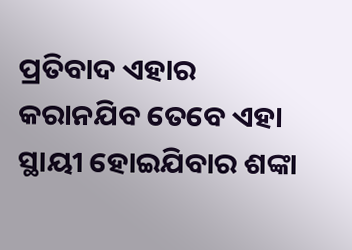ପ୍ରତିବାଦ ଏହାର କରାନଯିବ ତେବେ ଏହା ସ୍ଥାୟୀ ହୋଇଯିବାର ଶଙ୍କା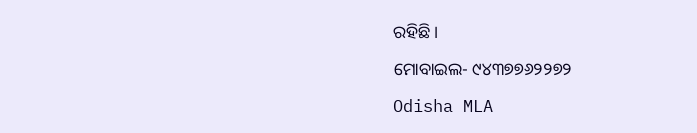ରହିଛି।

ମୋବାଇଲ- ୯୪୩୭୭୬୨୨୭୨

Odisha MLA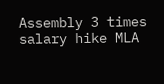Assembly 3 times salary hike MLA